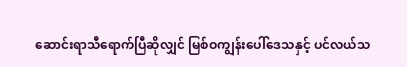ဆောင်းရာသီရောက်ပြီဆိုလျှင် မြစ်ဝကျွန်းပေါ်ဒေသနှင့် ပင်လယ်သ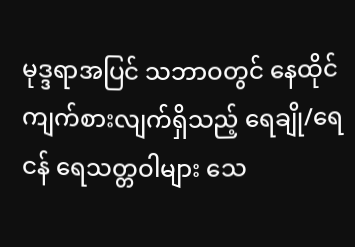မုဒ္ဒရာအပြင် သဘာဝတွင် နေထိုင်ကျက်စားလျက်ရှိသည့် ရေချို/ရေငန် ရေသတ္တဝါများ သေ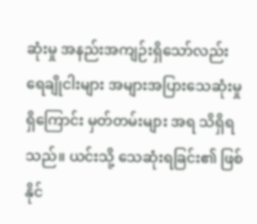ဆုံးမှု အနည်းအကျဉ်းရှိသော်လည်း ရေချိုငါးများ အများအပြားသေဆုံးမှုရှိကြောင်း မှတ်တမ်းများ အရ သိရှိရသည်။ ယင်းသို့ သေဆုံးရခြင်း၏ ဖြစ်နိုင်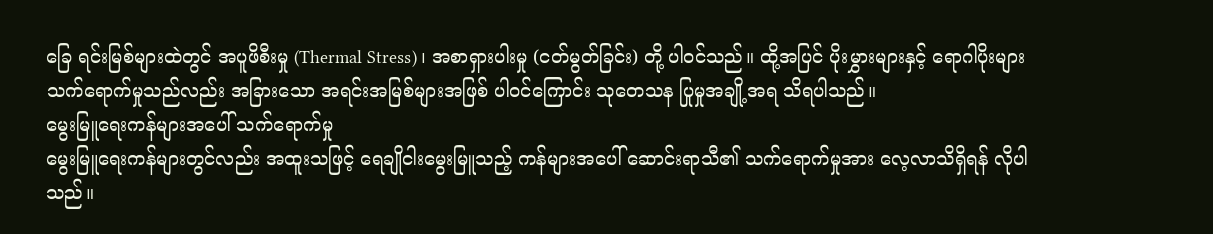ခြေ ရင်းမြစ်များထဲတွင် အပူဖိစီးမှု (Thermal Stress)၊ အစာရှားပါးမှု (ငတ်မွတ်ခြင်း) တို့ ပါဝင်သည်။ ထို့အပြင် ပိုးမွှားများနှင့် ရောဂါပိုးများ သက်ရောက်မှုသည်လည်း အခြားသော အရင်းအမြစ်များအဖြစ် ပါဝင်ကြောင်း သုတေသန ပြုမှုအချို့အရ သိရပါသည်။
မွေးမြူရေးကန်များအပေါ် သက်ရောက်မှု
မွေးမြူရေးကန်များတွင်လည်း အထူးသဖြင့် ရေချိုငါးမွေးမြူသည့် ကန်များအပေါ် ဆောင်းရာသီ၏ သက်ရောက်မှုအား လေ့လာသိရှိရန် လိုပါသည်။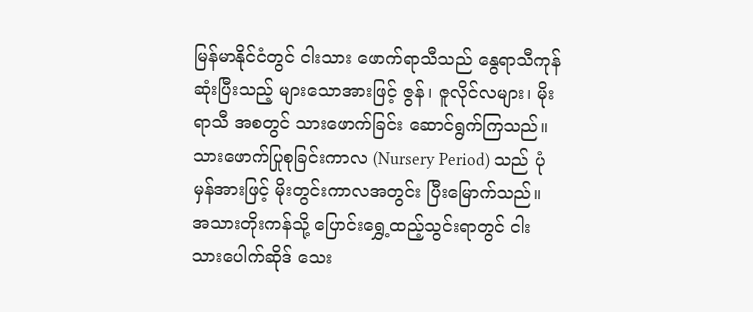မြန်မာနိုင်ငံတွင် ငါးသား ဖောက်ရာသီသည် နွေရာသီကုန်ဆုံးပြီးသည့် များသောအားဖြင့် ဇွန်၊ ဇူလိုင်လများ၊ မိုးရာသီ အစတွင် သားဖောက်ခြင်း ဆောင်ရွက်ကြသည်။
သားဖောက်ပြုစုခြင်းကာလ (Nursery Period) သည် ပုံမှန်အားဖြင့် မိုးတွင်းကာလအတွင်း ပြီးမြောက်သည်။ အသားတိုးကန်သို့ ပြောင်းရွှေ့ထည့်သွင်းရာတွင် ငါးသားပေါက်ဆိုဒ် သေး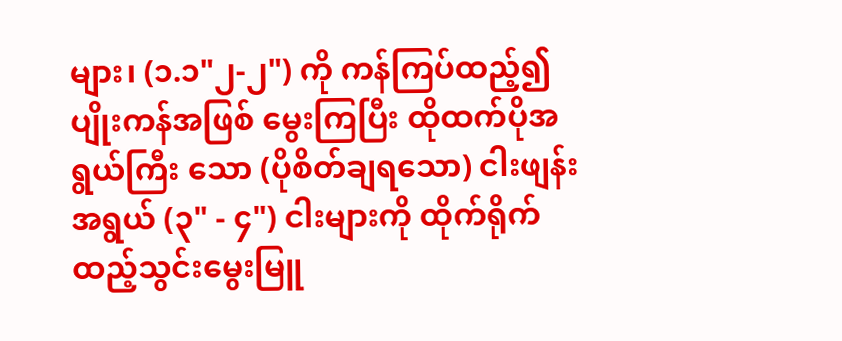များ၊ (၁.၁"၂-၂") ကို ကန်ကြပ်ထည့်၍ ပျိုးကန်အဖြစ် မွေးကြပြီး ထိုထက်ပိုအရွယ်ကြီး သော (ပိုစိတ်ချရသော) ငါးဖျန်းအရွယ် (၃" - ၄") ငါးများကို ထိုက်ရိုက်ထည့်သွင်းမွေးမြူ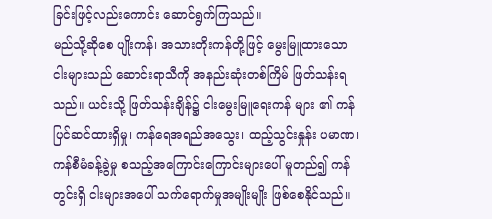ခြင်းဖြင့်လည်းကောင်း ဆောင်ရွက်ကြသည်။
မည်သို့ဆိုစေ ပျိုးကန်၊ အသားတိုးကန်တို့ဖြင့် မွေးမြူထားသော ငါးများသည် ဆောင်းရာသီကို အနည်းဆုံးတစ်ကြိမ် ဖြတ်သန်းရသည်။ ယင်းသို့ ဖြတ်သန်းချိန်၌ ငါးမွေးမြူရေးကန် များ ၏ ကန်ပြင်ဆင်ထားရှိမှု၊ ကန်ရေအရည်အသွေး၊ ထည့်သွင်းနှုန်း ပမာဏ၊ ကန်စီမံခန့်ခွဲမှု စသည့်အကြောင်းကြောင်းများပေါ် မူတည်၍ ကန်တွင်းရှိ ငါးများအပေါ် သက်ရောက်မှုအမျိုးမျိုး ဖြစ်စေနိုင်သည်။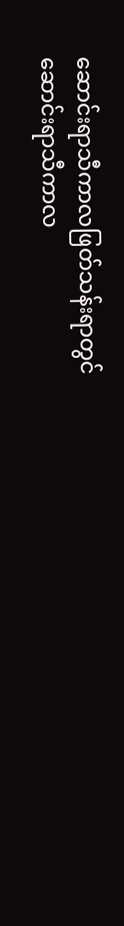ဆောင်းရာသီကာလဖြတ်သန်းရာတွင်
ဆောင်းရာသီကာလ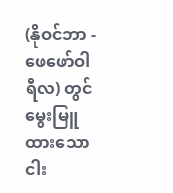(နိုဝင်ဘာ - ဖေဖော်ဝါရီလ) တွင် မွေးမြူထားသော ငါး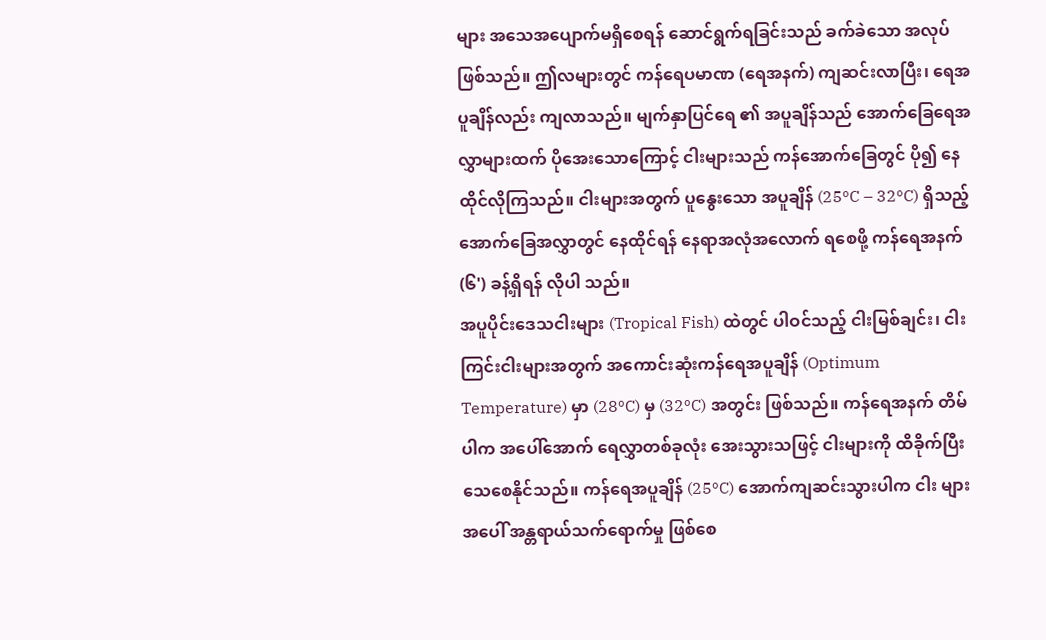များ အသေအပျောက်မရှိစေရန် ဆောင်ရွက်ရခြင်းသည် ခက်ခဲသော အလုပ်ဖြစ်သည်။ ဤလများတွင် ကန်ရေပမာဏ (ရေအနက်) ကျဆင်းလာပြီး၊ ရေအပူချိန်လည်း ကျလာသည်။ မျက်နှာပြင်ရေ ၏ အပူချိန်သည် အောက်ခြေရေအလွှာများထက် ပိုအေးသောကြောင့် ငါးများသည် ကန်အောက်ခြေတွင် ပို၍ နေထိုင်လိုကြသည်။ ငါးများအတွက် ပူနွေးသော အပူချိန် (25ºC – 32ºC) ရှိသည့် အောက်ခြေအလွှာတွင် နေထိုင်ရန် နေရာအလုံအလောက် ရစေဖို့ ကန်ရေအနက် (၆') ခန့်ရှိရန် လိုပါ သည်။
အပူပိုင်းဒေသငါးများ (Tropical Fish) ထဲတွင် ပါဝင်သည့် ငါးမြစ်ချင်း၊ ငါးကြင်းငါးများအတွက် အကောင်းဆုံးကန်ရေအပူချိန် (Optimum Temperature) မှာ (28ºC) မှ (32ºC) အတွင်း ဖြစ်သည်။ ကန်ရေအနက် တိမ်ပါက အပေါ်အောက် ရေလွှာတစ်ခုလုံး အေးသွားသဖြင့် ငါးများကို ထိခိုက်ပြီး သေစေနိုင်သည်။ ကန်ရေအပူချိန် (25ºC) အောက်ကျဆင်းသွားပါက ငါး များအပေါ် အန္တရာယ်သက်ရောက်မှု ဖြစ်စေ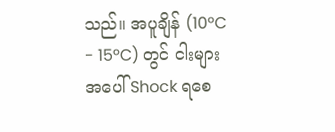သည်။ အပူချိန် (10ºC - 15ºC) တွင် ငါးများအပေါ် Shock ရစေ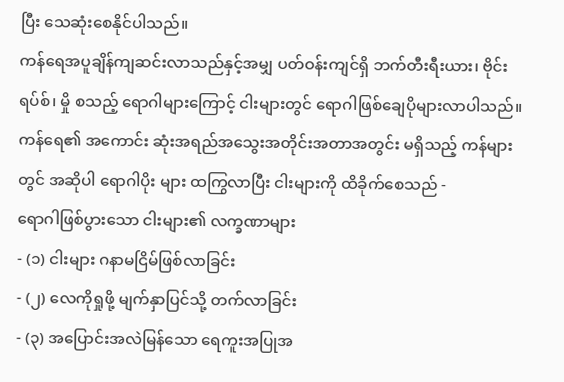ပြီး သေဆုံးစေနိုင်ပါသည်။
ကန်ရေအပူချိန်ကျဆင်းလာသည်နှင့်အမျှ ပတ်ဝန်းကျင်ရှိ ဘက်တီးရီးယား၊ ဗိုင်းရပ်စ်၊ မှို စသည့် ရောဂါများကြောင့် ငါးများတွင် ရောဂါဖြစ်ချေပိုများလာပါသည်။ ကန်ရေ၏ အကောင်း ဆုံးအရည်အသွေးအတိုင်းအတာအတွင်း မရှိသည့် ကန်များတွင် အဆိုပါ ရောဂါပိုး များ ထကြွလာပြီး ငါးများကို ထိခိုက်စေသည် -
ရောဂါဖြစ်ပွားသော ငါးများ၏ လက္ခဏာများ
- (၁) ငါးများ ဂနာမငြိမ်ဖြစ်လာခြင်း
- (၂) လေကိုရှုဖို့ မျက်နှာပြင်သို့ တက်လာခြင်း
- (၃) အပြောင်းအလဲမြန်သော ရေကူးအပြုအ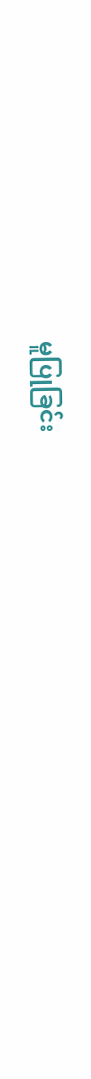မူပြုခြင်း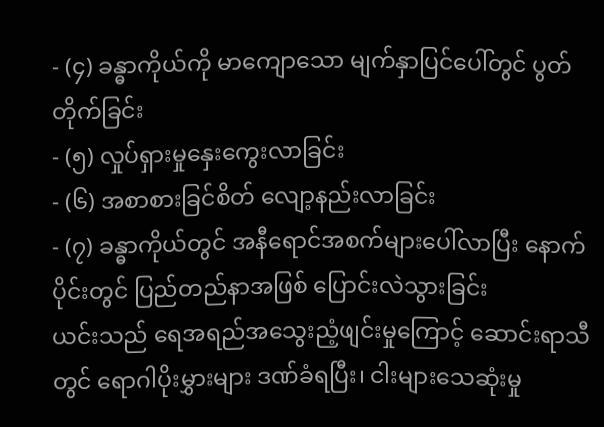- (၄) ခန္ဓာကိုယ်ကို မာကျောသော မျက်နှာပြင်ပေါ်တွင် ပွတ်တိုက်ခြင်း
- (၅) လှုပ်ရှားမှုနှေးကွေးလာခြင်း
- (၆) အစာစားခြင်စိတ် လျော့နည်းလာခြင်း
- (၇) ခန္ဓာကိုယ်တွင် အနီရောင်အစက်များပေါ်လာပြီး နောက်ပိုင်းတွင် ပြည်တည်နာအဖြစ် ပြောင်းလဲသွားခြင်း
ယင်းသည် ရေအရည်အသွေးညံ့ဖျင်းမှုကြောင့် ဆောင်းရာသီတွင် ရောဂါပိုးမွှားများ ဒဏ်ခံရပြီး၊ ငါးများသေဆုံးမှု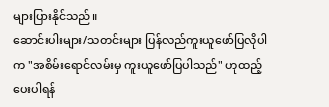များပြားနိုင်သည်။
ဆောင်းပါးများ/သတင်းများ ပြန်လည်ကူးယူဖော်ပြလိုပါက "အစိမ်းရောင်လမ်းမှ ကူးယူဖော်ပြပါသည်" ဟုထည့်ပေးပါရန်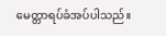မေတ္တာရပ်ခံအပ်ပါသည်။